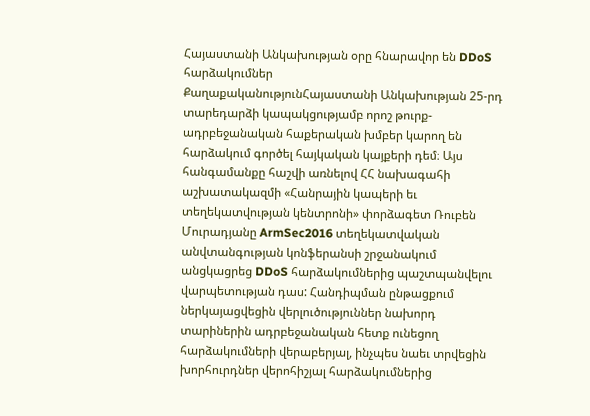Հայաստանի Անկախության օրը հնարավոր են DDoS հարձակումներ
ՔաղաքականությունՀայաստանի Անկախության 25-րդ տարեդարձի կապակցությամբ որոշ թուրք-ադրբեջանական հաքերական խմբեր կարող են հարձակում գործել հայկական կայքերի դեմ։ Այս հանգամանքը հաշվի առնելով ՀՀ նախագահի աշխատակազմի «Հանրային կապերի եւ տեղեկատվության կենտրոնի» փորձագետ Ռուբեն Մուրադյանը ArmSec2016 տեղեկատվական անվտանգության կոնֆերանսի շրջանակում անցկացրեց DDoS հարձակումներից պաշտպանվելու վարպետության դաս: Հանդիպման ընթացքում ներկայացվեցին վերլուծություններ նախորդ տարիներին ադրբեջանական հետք ունեցող հարձակումների վերաբերյալ, ինչպես նաեւ տրվեցին խորհուրդներ վերոհիշյալ հարձակումներից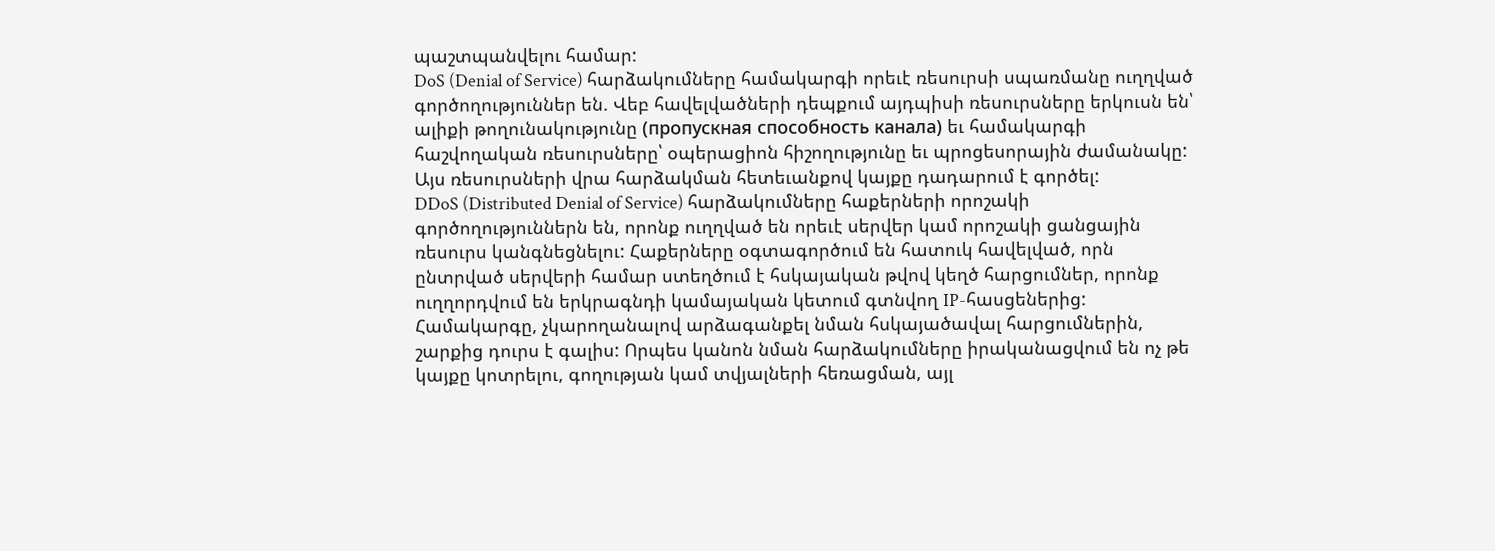պաշտպանվելու համար:
DoS (Denial of Service) հարձակումները համակարգի որեւէ ռեսուրսի սպառմանը ուղղված գործողություններ են. Վեբ հավելվածների դեպքում այդպիսի ռեսուրսները երկուսն են՝ ալիքի թողունակությունը (пропускная способность канала) եւ համակարգի հաշվողական ռեսուրսները՝ օպերացիոն հիշողությունը եւ պրոցեսորային ժամանակը: Այս ռեսուրսների վրա հարձակման հետեւանքով կայքը դադարում է գործել:
DDoS (Distributed Denial of Service) հարձակումները հաքերների որոշակի գործողություններն են, որոնք ուղղված են որեւէ սերվեր կամ որոշակի ցանցային ռեսուրս կանգնեցնելու: Հաքերները օգտագործում են հատուկ հավելված, որն ընտրված սերվերի համար ստեղծում է հսկայական թվով կեղծ հարցումներ, որոնք ուղղորդվում են երկրագնդի կամայական կետում գտնվող IP-հասցեներից: Համակարգը, չկարողանալով արձագանքել նման հսկայածավալ հարցումներին, շարքից դուրս է գալիս: Որպես կանոն նման հարձակումները իրականացվում են ոչ թե կայքը կոտրելու, գողության կամ տվյալների հեռացման, այլ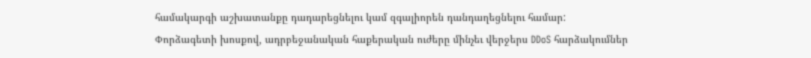համակարգի աշխատանքը դադարեցնելու կամ զգալիորեն դանդաղեցնելու համար:
Փորձագետի խոսքով, ադրբեջանական հաքերական ուժերը մինչեւ վերջերս DDoS հարձակումներ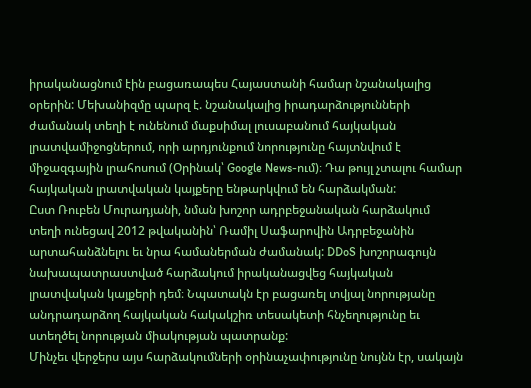իրականացնում էին բացառապես Հայաստանի համար նշանակալից օրերին: Մեխանիզմը պարզ է. նշանակալից իրադարձությունների ժամանակ տեղի է ունենում մաքսիմալ լուսաբանում հայկական լրատվամիջոցներում, որի արդյունքում նորությունը հայտնվում է միջազգային լրահոսում (Օրինակ՝ Google News-ում)։ Դա թույլ չտալու համար հայկական լրատվական կայքերը ենթարկվում են հարձակման:
Ըստ Ռուբեն Մուրադյանի, նման խոշոր ադրբեջանական հարձակում տեղի ունեցավ 2012 թվականին՝ Ռամիլ Սաֆարովին Ադրբեջանին արտահանձնելու եւ նրա համաներման ժամանակ: DDoS խոշորագույն նախապատրաստված հարձակում իրականացվեց հայկական լրատվական կայքերի դեմ։ Նպատակն էր բացառել տվյալ նորությանը անդրադարձող հայկական հակակշիռ տեսակետի հնչեղությունը եւ ստեղծել նորության միակության պատրանք:
Մինչեւ վերջերս այս հարձակումների օրինաչափությունը նույնն էր, սակայն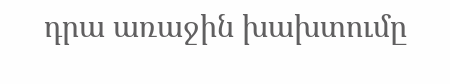դրա առաջին խախտումը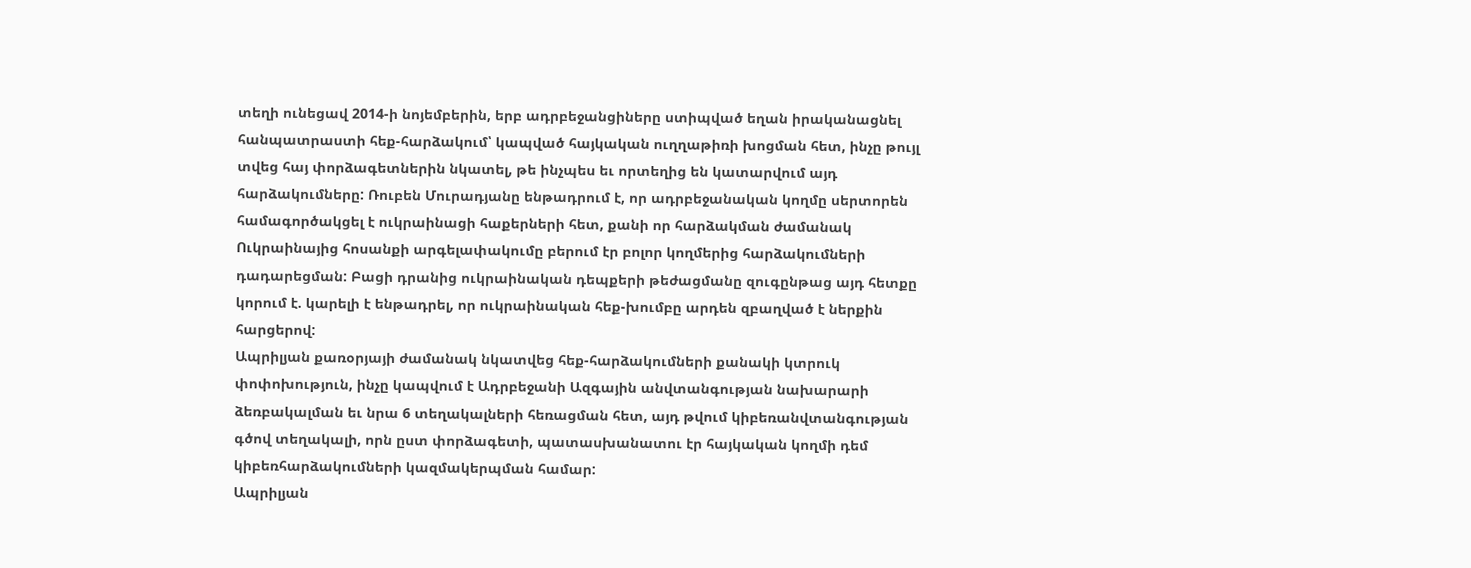տեղի ունեցավ 2014-ի նոյեմբերին, երբ ադրբեջանցիները ստիպված եղան իրականացնել հանպատրաստի հեք-հարձակում՝ կապված հայկական ուղղաթիռի խոցման հետ, ինչը թույլ տվեց հայ փորձագետներին նկատել, թե ինչպես եւ որտեղից են կատարվում այդ հարձակումները: Ռուբեն Մուրադյանը ենթադրում է, որ ադրբեջանական կողմը սերտորեն համագործակցել է ուկրաինացի հաքերների հետ, քանի որ հարձակման ժամանակ Ուկրաինայից հոսանքի արգելափակումը բերում էր բոլոր կողմերից հարձակումների դադարեցման: Բացի դրանից ուկրաինական դեպքերի թեժացմանը զուգընթաց այդ հետքը կորում է. կարելի է ենթադրել, որ ուկրաինական հեք-խումբը արդեն զբաղված է ներքին հարցերով:
Ապրիլյան քառօրյայի ժամանակ նկատվեց հեք-հարձակումների քանակի կտրուկ փոփոխություն, ինչը կապվում է Ադրբեջանի Ազգային անվտանգության նախարարի ձեռբակալման եւ նրա 6 տեղակալների հեռացման հետ, այդ թվում կիբեռանվտանգության գծով տեղակալի, որն ըստ փորձագետի, պատասխանատու էր հայկական կողմի դեմ կիբեռհարձակումների կազմակերպման համար:
Ապրիլյան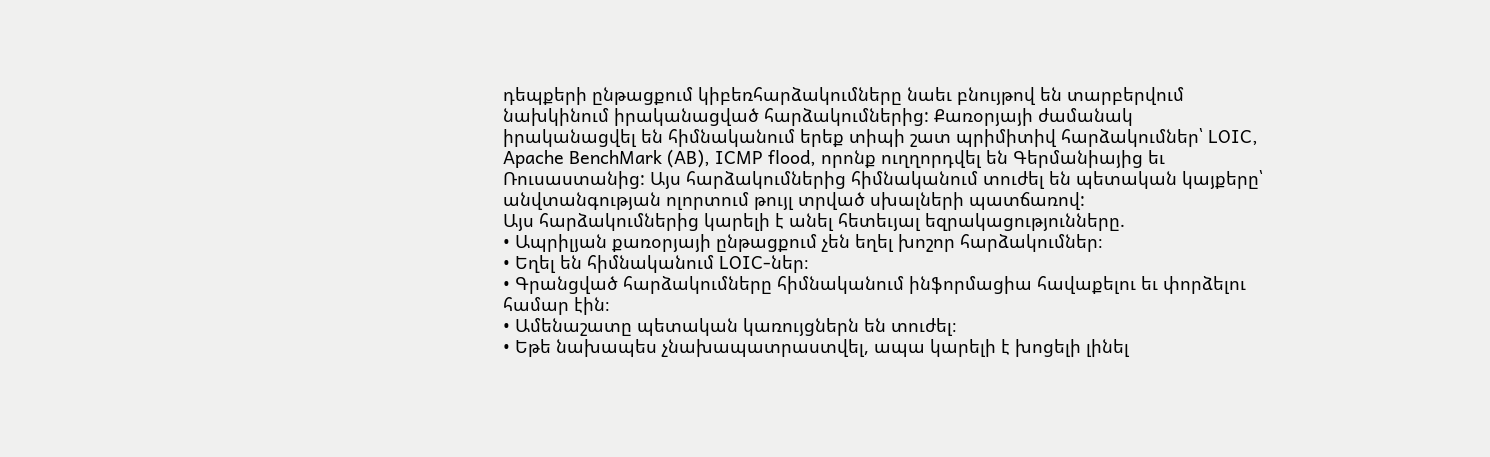դեպքերի ընթացքում կիբեռհարձակումները նաեւ բնույթով են տարբերվում նախկինում իրականացված հարձակումներից: Քառօրյայի ժամանակ իրականացվել են հիմնականում երեք տիպի շատ պրիմիտիվ հարձակումներ՝ LOIC, Apache BenchMark (AB), ICMP flood, որոնք ուղղորդվել են Գերմանիայից եւ Ռուսաստանից: Այս հարձակումներից հիմնականում տուժել են պետական կայքերը՝ անվտանգության ոլորտում թույլ տրված սխալների պատճառով:
Այս հարձակումներից կարելի է անել հետեւյալ եզրակացությունները.
• Ապրիլյան քառօրյայի ընթացքում չեն եղել խոշոր հարձակումներ։
• Եղել են հիմնականում LOIC-ներ։
• Գրանցված հարձակումները հիմնականում ինֆորմացիա հավաքելու եւ փորձելու համար էին։
• Ամենաշատը պետական կառույցներն են տուժել։
• Եթե նախապես չնախապատրաստվել, ապա կարելի է խոցելի լինել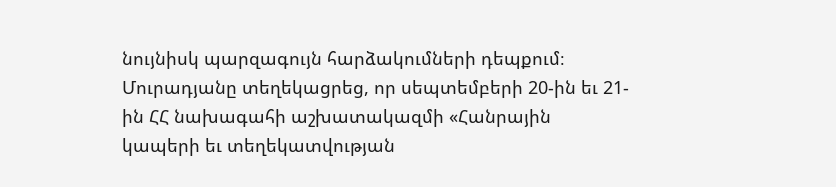նույնիսկ պարզագույն հարձակումների դեպքում։
Մուրադյանը տեղեկացրեց, որ սեպտեմբերի 20-ին եւ 21-ին ՀՀ նախագահի աշխատակազմի «Հանրային կապերի եւ տեղեկատվության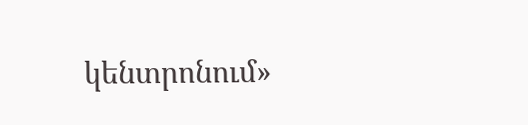կենտրոնում»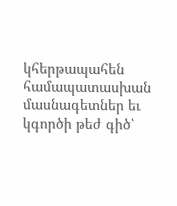կհերթապահեն համապատասխան մասնագետներ եւ կգործի թեժ գիծ՝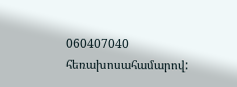060407040 հեռախոսահամարով: